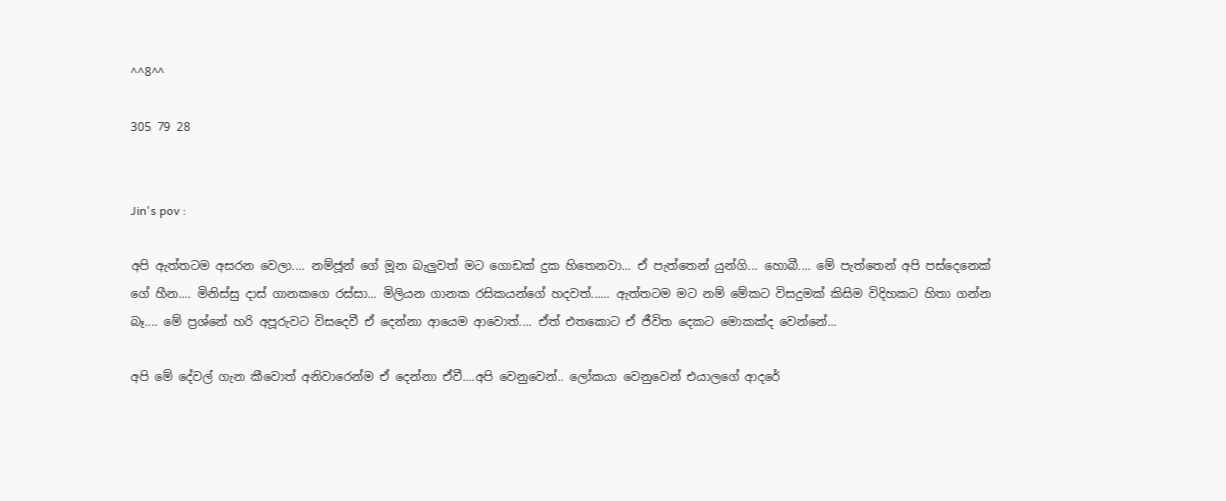^^8^^

305 79 28


Jin's pov :

අපි ඇත්තටම අසරන වෙලා.... නම්ජූන් ගේ මූන බැලුවත් මට ගොඩක් දුක හිතෙනවා... ඒ පැත්තෙන් යුන්ගි... හොබී.... මේ පැත්තෙන් අපි පස්දෙනෙක් ගේ හීන.... මිනිස්සු දාස් ගානකගෙ රස්සා... මිලියන ගානක රසිකයන්ගේ හදවත්...... ඇත්තටම මට නම් මේකට විසදුමක් කිසිම විදිහකට හිතා ගන්න බෑ.... මේ ප්‍රශ්නේ හරි අපූරුවට විසදෙවී ඒ දෙන්නා ආයෙම ආවොත්.... ඒත් එතකොට ඒ ජීවිත දෙකට මොකක්ද වෙන්නේ...

අපි මේ දේවල් ගැන කීවොත් අනිවාරෙන්ම ඒ දෙන්නා ඒවී....අපි වෙනුවෙන්.. ලෝකයා වෙනුවෙන් එයාලගේ ආදරේ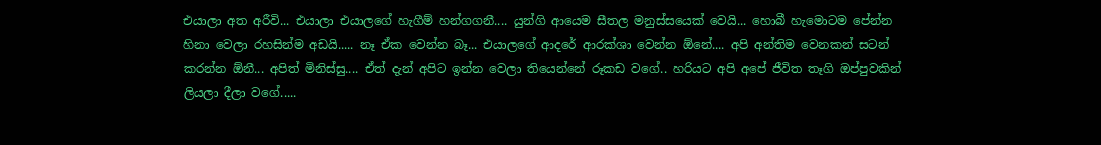එයාලා අත අරීවි... එයාලා එයාලගේ හැගීම් හන්ගගනී.... යුන්ගි ආයෙම සීතල මනුස්සයෙක් වෙයි... හොබී හැමොටම පේන්න හිනා වෙලා රහසින්ම අඩයි..... නෑ ඒක වෙන්න බෑ... එයාලගේ ආදරේ ආරක්ශා වෙන්න ඕනේ.... අපි අන්තිම වෙනකන් සටන් කරන්න ඕනී... අපිත් මිනිස්සු.... ඒත් දැන් අපිට ඉන්න වෙලා තියෙන්නේ රූකඩ වගේ.. හරියට අපි අපේ ජීවිත තෑගි ඔප්පුවකින් ලියලා දීලා වගේ.....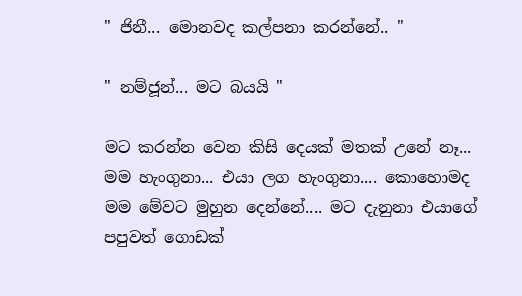" ජිනී... මොනවද කල්පනා කරන්නේ.. "

" නම්ජූන්... මට බයයි "

මට කරන්න වෙන කිසි දෙයක් මතක් උනේ නෑ... මම හැංගුනා... එයා ලග හැංගුනා.... කොහොමද මම මේවට මුහුන දෙන්නේ.... මට දැනුනා එයාගේ පපුවත් ගොඩක්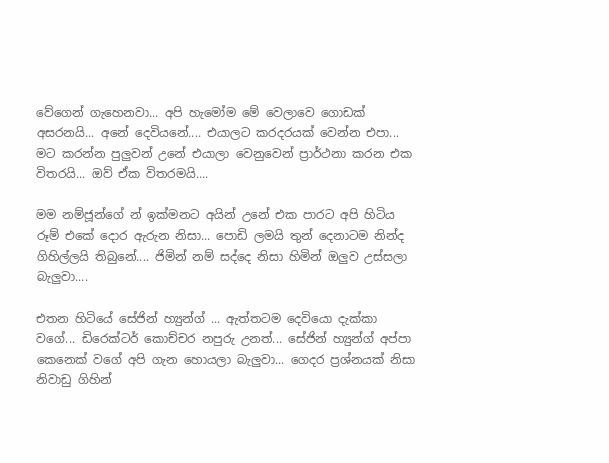වේගෙන් ගැහෙනවා... අපි හැමෝම මේ වෙලාවෙ ගොඩක් අසරනයි... අනේ දෙවියනේ.... එයාලට කරදරයක් වෙන්න එපා... මට කරන්න පුලුවන් උනේ එයාලා වෙනුවෙන් ප්‍රාර්ථනා කරන එක විතරයි... ඔව් ඒක විතරමයි....

මම නම්ජූන්ගේ න් ඉක්මනට අයින් උනේ එක පාරට අපි හිටිය රූම් එකේ දොර ඇරුන නිසා... පොඩි ලමයි තුන් දෙනාටම නින්ද ගිහිල්ලයි තිබුනේ.... ජිමින් නම් සද්දෙ නිසා හිමින් ඔලුව උස්සලා බැලුවා....

එතන හිටියේ සේජින් හ්‍යුන්ග් ... ඇත්තටම දෙවියො දැක්කා වගේ... ඩිරෙක්ටර් කොච්චර නපුරු උනත්... සේජින් හ්‍යුන්ග් අප්පා කෙනෙක් වගේ අපි ගැන හොයලා බැලුවා... ගෙදර ප්‍රශ්නයක් නිසා නිවාඩු ගිහින්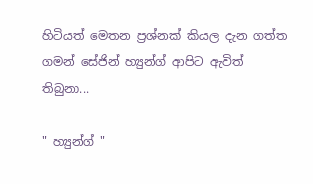හිටියත් මෙතන ප්‍රශ්නක් කියල දැන ගත්ත ගමන් සේජින් හ්‍යුන්ග් ආපිට ඇවිත් තිබුනා...

" හ්‍යුන්ග් "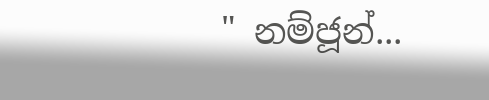" නම්ජූන්...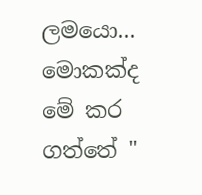ලමයො... මොකක්ද මේ කර ගත්තේ "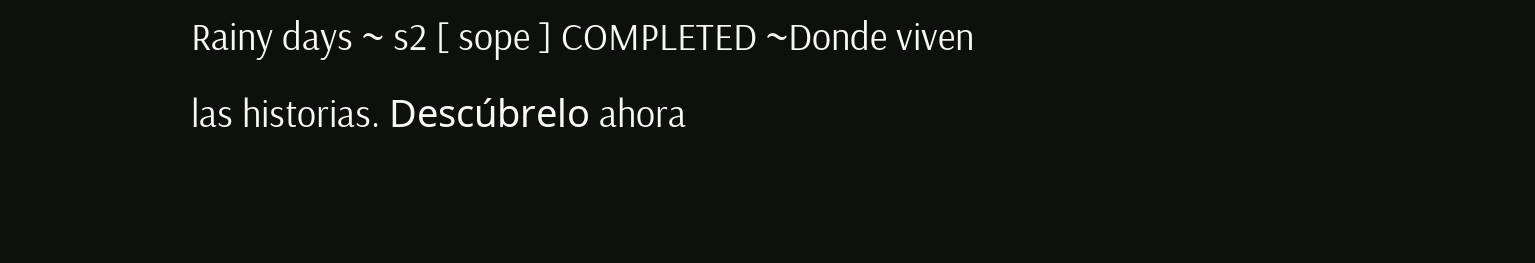Rainy days ~ s2 [ sope ] COMPLETED ~Donde viven las historias. Descúbrelo ahora